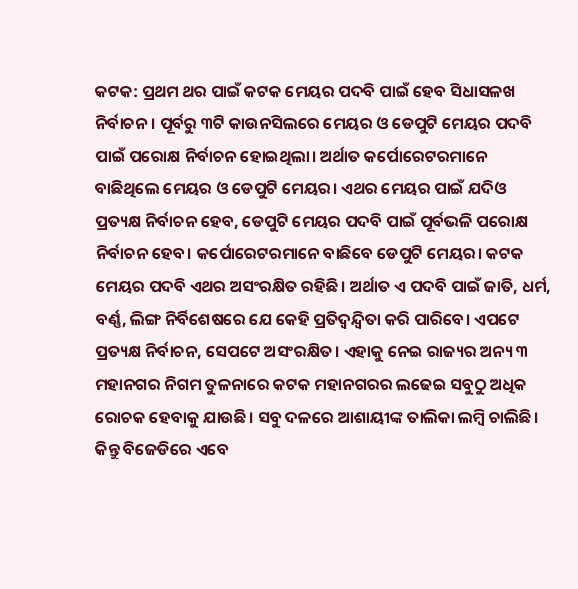କଟକ: ପ୍ରଥମ ଥର ପାଇଁ କଟକ ମେୟର ପଦବି ପାଇଁ ହେବ ସିଧାସଳଖ ନିର୍ବାଚନ। ପୂର୍ବରୁ ୩ଟି କାଉନସିଲରେ ମେୟର ଓ ଡେପୁଟି ମେୟର ପଦବି ପାଇଁ ପରୋକ୍ଷ ନିର୍ବାଚନ ହୋଇଥିଲା। ଅର୍ଥାତ କର୍ପୋରେଟରମାନେ ବାଛିଥିଲେ ମେୟର ଓ ଡେପୁଟି ମେୟର। ଏଥର ମେୟର ପାଇଁ ଯଦିଓ ପ୍ରତ୍ୟକ୍ଷ ନିର୍ବାଚନ ହେବ, ଡେପୁଟି ମେୟର ପଦବି ପାଇଁ ପୂର୍ବଭଳି ପରୋକ୍ଷ ନିର୍ବାଚନ ହେବ। କର୍ପୋରେଟରମାନେ ବାଛିବେ ଡେପୁଟି ମେୟର। କଟକ ମେୟର ପଦବି ଏଥର ଅସଂରକ୍ଷିତ ରହିଛି। ଅର୍ଥାତ ଏ ପଦବି ପାଇଁ ଜାତି, ଧର୍ମ, ବର୍ଣ୍ଣ, ଲିଙ୍ଗ ନିର୍ବିଶେଷରେ ଯେ କେହି ପ୍ରତିଦ୍ବନ୍ଦ୍ବିତା କରି ପାରିବେ। ଏପଟେ ପ୍ରତ୍ୟକ୍ଷ ନିର୍ବାଚନ, ସେପଟେ ଅସଂରକ୍ଷିତ। ଏହାକୁ ନେଇ ରାଜ୍ୟର ଅନ୍ୟ ୩ ମହାନଗର ନିଗମ ତୁଳନାରେ କଟକ ମହାନଗରର ଲଢେଇ ସବୁଠୁ ଅଧିକ ରୋଚକ ହେବାକୁ ଯାଉଛି। ସବୁ ଦଳରେ ଆଶାୟୀଙ୍କ ତାଲିକା ଲମ୍ବି ଚାଲିଛି। କିନ୍ତୁ ବିଜେଡିରେ ଏବେ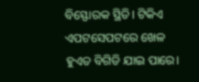ବିସ୍ଫୋରକ ସ୍ଥିତି। ଟିକିଏ ଏପଟସେପଟରେ ଖେଳ ହୁଏତ ବିଗିଡି ଯାଇ ପାରେ।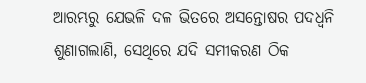ଆରମ୍ଭରୁ ଯେଭଳି ଦଳ ଭିତରେ ଅସନ୍ତୋଷର ପଦଧ୍ବନି ଶୁଣାଗଲାଣି, ସେଥିରେ ଯଦି ସମୀକରଣ ଠିକ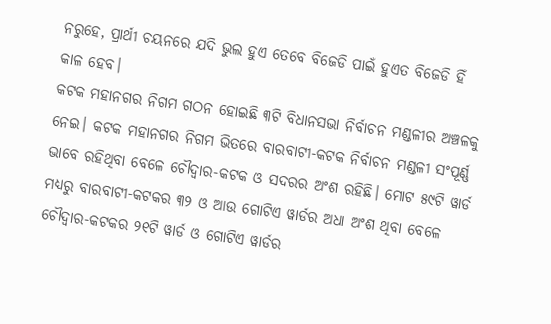ନରୁହେ, ପ୍ରାର୍ଥୀ ଚୟନରେ ଯଦି ଭୁଲ ହୁଏ ତେବେ ବିଜେଡି ପାଇଁ ହୁଏତ ବିଜେଡି ହିଁ କାଳ ହେବ।
କଟକ ମହାନଗର ନିଗମ ଗଠନ ହୋଇଛି ୩ଟି ବିଧାନସଭା ନିର୍ବାଚନ ମଣ୍ଡଳୀର ଅଞ୍ଚଳକୁ ନେଇ। କଟକ ମହାନଗର ନିଗମ ଭିତରେ ବାରବାଟୀ-କଟକ ନିର୍ବାଚନ ମଣ୍ଡଳୀ ସଂପୂର୍ଣ୍ଣ ଭାବେ ରହିଥିବା ବେଳେ ଚୌଦ୍ବାର-କଟକ ଓ ସଦରର ଅଂଶ ରହିଛି। ମୋଟ ୫୯ଟି ୱାର୍ଡ ମଧ୍ୟରୁ ବାରବାଟୀ-କଟକର ୩୨ ଓ ଆଉ ଗୋଟିଏ ୱାର୍ଡର ଅଧା ଅଂଶ ଥିବା ବେଳେ ଚୌଦ୍ବାର-କଟକର ୨୧ଟି ୱାର୍ଡ ଓ ଗୋଟିଏ ୱାର୍ଡର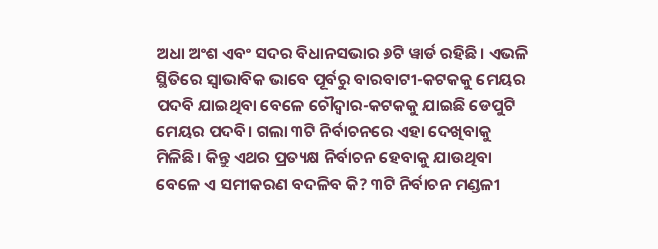ଅଧା ଅଂଶ ଏବଂ ସଦର ବିଧାନସଭାର ୬ଟି ୱାର୍ଡ ରହିଛି। ଏଭଳି ସ୍ଥିତିରେ ସ୍ବାଭାବିକ ଭାବେ ପୂର୍ବରୁ ବାରବାଟୀ-କଟକକୁ ମେୟର ପଦବି ଯାଇଥିବା ବେଳେ ଚୌଦ୍ବାର-କଟକକୁ ଯାଇଛି ଡେପୁଟି ମେୟର ପଦବି। ଗଲା ୩ଟି ନିର୍ବାଚନରେ ଏହା ଦେଖିବାକୁ ମିଳିଛି। କିନ୍ତୁ ଏଥର ପ୍ରତ୍ୟକ୍ଷ ନିର୍ବାଚନ ହେବାକୁ ଯାଉଥିବା ବେଳେ ଏ ସମୀକରଣ ବଦଳିବ କି? ୩ଟି ନିର୍ବାଚନ ମଣ୍ଡଳୀ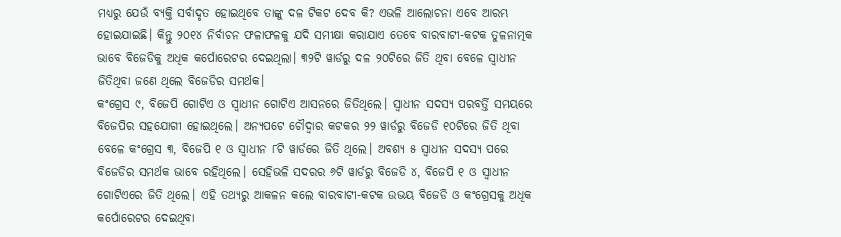ମଧ୍ୟରୁ ଯେଉଁ ବ୍ୟକ୍ତି ସର୍ବାଦୃତ ହୋଇଥିବେ ତାଙ୍କୁ ଦଳ ଟିକଟ ଦେବ କି? ଏଭଳି ଆଲୋଚନା ଏବେ ଆରମ୍ଭ ହୋଇଯାଇଛି। କିନ୍ତୁ ୨୦୧୪ ନିର୍ବାଚନ ଫଳାଫଳକୁ ଯଦି ସମୀକ୍ଷା କରାଯାଏ ତେବେ ବାରବାଟୀ-କଟକ ତୁଳନାତ୍ମକ ଭାବେ ବିଜେଡିକୁ ଅଧିକ କର୍ପୋରେଟର ଦେଇଥିଲା। ୩୨ଟି ୱାର୍ଡରୁ ଦଳ ୨୦ଟିରେ ଜିତି ଥିବା ବେଳେ ସ୍ବାଧୀନ ଜିତିଥିବା ଜଣେ ଥିଲେ ବିଜେଡିର ସମର୍ଥକ।
କଂଗ୍ରେସ ୯, ବିଜେପି ଗୋଟିଏ ଓ ସ୍ବାଧୀନ ଗୋଟିଏ ଆସନରେ ଜିତିଥିଲେ। ସ୍ବାଧୀନ ସଦସ୍ୟ ପରବର୍ତ୍ତି ସମୟରେ ବିଜେପିର ସହଯୋଗୀ ହୋଇଥିଲେ। ଅନ୍ୟପଟେ ଚୌଦ୍ବାର କଟକର ୨୨ ୱାର୍ଡରୁ ବିଜେଡି ୧୦ଟିରେ ଜିତି ଥିବା ବେଳେ କଂଗ୍ରେସ ୩, ବିଜେପି ୧ ଓ ସ୍ବାଧୀନ ୮ଟି ୱାର୍ଡରେ ଜିତି ଥିଲେ। ଅବଶ୍ୟ ୫ ସ୍ବାଧୀନ ସଦସ୍ୟ ପରେ ବିଜେଡିର ସମର୍ଥକ ଭାବେ ରହିଥିଲେ। ସେହିଭଳି ସଦରର ୬ଟି ୱାର୍ଡରୁ ବିଜେଡି ୪, ବିଜେପି ୧ ଓ ସ୍ବାଧୀନ ଗୋଟିଏରେ ଜିତି ଥିଲେ। ଏହି ତଥ୍ୟରୁ ଆକଳନ କଲେ ବାରବାଟୀ-କଟକ ଉଭୟ ବିଜେଡି ଓ କଂଗ୍ରେସକୁ ଅଧିକ କର୍ପୋରେଟର ଦେଇଥିବା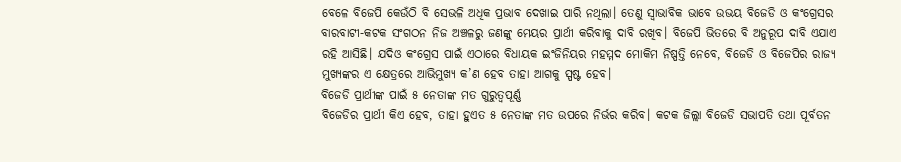ବେଳେ ବିଜେପି କେଉଁଠି ବି ସେଭଳି ଅଧିକ ପ୍ରଭାବ ଦେଖାଇ ପାରି ନଥିଲା। ତେଣୁ ସ୍ବାଭାବିକ ଭାବେ ଉଭୟ ବିଜେଡି ଓ କଂଗ୍ରେସର ବାରବାଟୀ-କଟକ ସଂଗଠନ ନିଜ ଅଞ୍ଚଳରୁ ଜଣଙ୍କୁ ମେୟର ପ୍ରାର୍ଥୀ କରିବାକୁ ଦାବି ରଖିବ। ବିଜେପି ଭିତରେ ବି ଅନୁରୂପ ଦାବି ଏଯାଏ ରହି ଆସିଛି। ଯଦିଓ କଂଗ୍ରେସ ପାଇଁ ଏଠାରେ ବିଧାୟକ ଇଂଜିନିୟର ମହମ୍ମଦ ମୋକିମ ନିଷ୍ପତ୍ତି ନେବେ, ବିଜେଡି ଓ ବିଜେପିର ରାଜ୍ୟ ମୁଖ୍ୟଙ୍କର ଏ କ୍ଷେତ୍ରରେ ଆଭିମୁଖ୍ୟ କ’ଣ ହେବ ତାହା ଆଗକୁ ସ୍ପଷ୍ଟ ହେବ।
ବିଜେଡି ପ୍ରାର୍ଥୀଙ୍କ ପାଇଁ ୫ ନେତାଙ୍କ ମତ ଗୁରୁତ୍ବପୂର୍ଣ୍ଣ
ବିଜେଡିର ପ୍ରାର୍ଥୀ କିଏ ହେବ, ତାହା ହୁଏତ ୫ ନେତାଙ୍କ ମତ ଉପରେ ନିର୍ଭର କରିବ। କଟକ ଜିଲ୍ଲା ବିଜେଡି ସଭାପତି ତଥା ପୂର୍ବତନ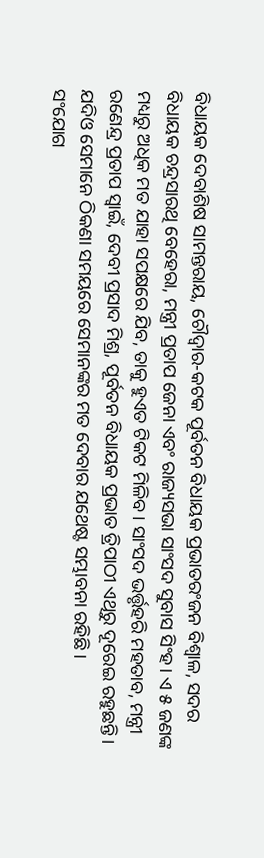ବିଧାୟକ ଦେବାଶିଷ ସାମନ୍ତରାୟ, ଚୌଦ୍ବାର-କଟକ ପୂର୍ବତନ ବିଧାୟକ ପ୍ରଭାତରଂଜନ ବିଶ୍ବାଳ, ସଦର ବିଧାୟକ ଚନ୍ଦ୍ରସାରଥି ବେହେରା, ମନ୍ତ୍ରୀ ପ୍ରତାପ ଜେନା ଏବଂ ରାଜ୍ୟସଭା ସାଂସଦ ସୁବାସ ସିଂହ। ଏ ୫ ଜଣଙ୍କ ମଧ୍ୟରୁ ଅଧିକ ମତ ଯାହା ସପକ୍ଷରେ ଯିବ, ତାକୁ ହୁଏତ ଟିକଟ ମିଳିବ। ସାଂସଦ ଭର୍ତ୍ତୃହରି ମହତାବ, ମନ୍ତ୍ରୀ ରଣେନ୍ଦ୍ର ପ୍ରତାପ ସ୍ବାଇଁ, ଦେବୀ ପ୍ରସାଦ ମିଶ୍ର, ପୂର୍ବତନ ବିଧାୟକ ପ୍ରଭାତ ତ୍ରିପାଠୀ ଏଥିରୁ ଦୂରେଇ ରହୁଛନ୍ତି। ଯଦିଓ ସେମାନେ ଠିକଣା ସମୟରେ ସେମାନଙ୍କର ମତ ଦେବାର ଯଥେଷ୍ଟ ସମ୍ଭାବନା ରହିଛି।
ସଂଯୋଗ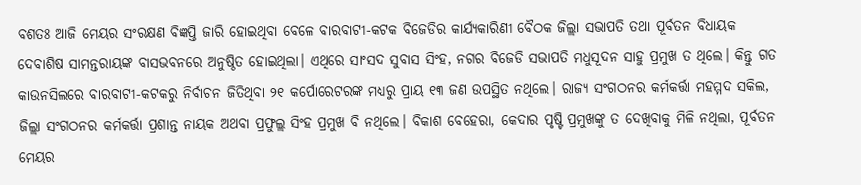ବଶତଃ ଆଜି ମେୟର ସଂରକ୍ଷଣ ବିଜ୍ଞପ୍ତି ଜାରି ହୋଇଥିବା ବେଳେ ବାରବାଟୀ-କଟକ ବିଜେଡିର କାର୍ଯ୍ୟକାରିଣୀ ବୈଠକ ଜିଲ୍ଲା ସଭାପତି ତଥା ପୂର୍ବତନ ବିଧାୟକ ଦେବାଶିଷ ସାମନ୍ତରାୟଙ୍କ ବାସଭବନରେ ଅନୁଷ୍ଠିତ ହୋଇଥିଲା। ଏଥିରେ ସାଂସଦ ସୁବାସ ସିଂହ, ନଗର ବିଜେଡି ସଭାପତି ମଧୁସୂଦନ ସାହୁ ପ୍ରମୁଖ ତ ଥିଲେ। କିନ୍ତୁ ଗତ କାଉନସିଲରେ ବାରବାଟୀ-କଟକରୁ ନିର୍ବାଚନ ଜିତିଥିବା ୨୧ କର୍ପୋରେଟରଙ୍କ ମଧ୍ୟରୁ ପ୍ରାୟ ୧୩ ଜଣ ଉପସ୍ଥିତ ନଥିଲେ। ରାଜ୍ୟ ସଂଗଠନର କର୍ମକର୍ତ୍ତା ମହମ୍ମଦ ସକିଲ, ଜିଲ୍ଲା ସଂଗଠନର କର୍ମକର୍ତ୍ତା ପ୍ରଶାନ୍ତ ନାୟକ ଅଥବା ପ୍ରଫୁଲ୍ଲ ସିଂହ ପ୍ରମୁଖ ବି ନଥିଲେ। ବିକାଶ ବେହେରା, କେଦାର ପୃଷ୍ଟି ପ୍ରମୁଖଙ୍କୁ ତ ଦେଖିବାକୁ ମିଳି ନଥିଲା, ପୂର୍ବତନ ମେୟର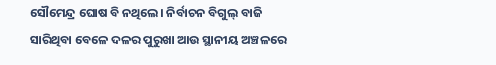ସୌମେନ୍ଦ୍ର ଘୋଷ ବି ନଥିଲେ। ନିର୍ବାଚନ ବିଗୁଲ୍ ବାଜି ସାରିଥିବା ବେଳେ ଦଳର ପୁରୁଖା ଆଉ ସ୍ଥାନୀୟ ଅଞ୍ଚଳରେ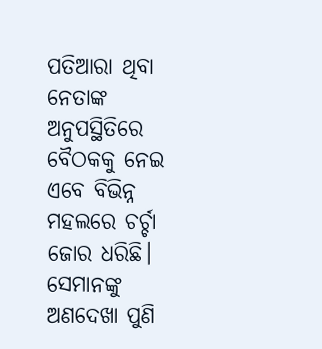ପତିଆରା ଥିବା ନେତାଙ୍କ ଅନୁପସ୍ଥିତିରେ ବୈଠକକୁ ନେଇ ଏବେ ବିଭିନ୍ନ ମହଲରେ ଚର୍ଚ୍ଚା ଜୋର ଧରିଛି। ସେମାନଙ୍କୁ ଅଣଦେଖା ପୁଣି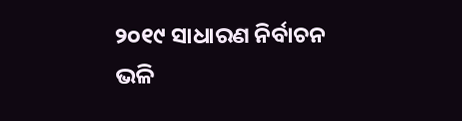୨୦୧୯ ସାଧାରଣ ନିର୍ବାଚନ ଭଳି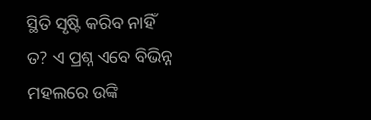ସ୍ଥିତି ସୃଷ୍ଟି କରିବ ନାହିଁ ତ? ଏ ପ୍ରଶ୍ନ ଏବେ ବିଭିନ୍ନ ମହଲରେ ଉଙ୍କି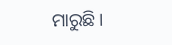ମାରୁଛି।